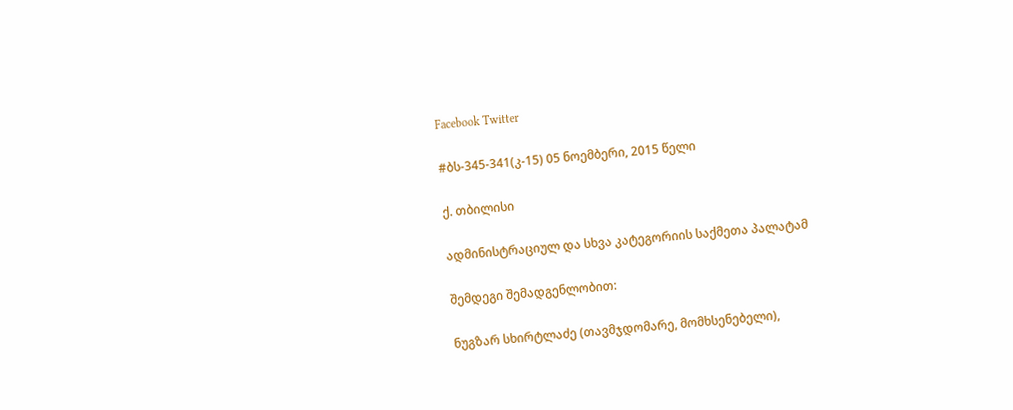Facebook Twitter

#ბს-345-341(კ-15) 05 ნოემბერი, 2015 წელი

ქ. თბილისი

ადმინისტრაციულ და სხვა კატეგორიის საქმეთა პალატამ

შემდეგი შემადგენლობით:

ნუგზარ სხირტლაძე (თავმჯდომარე, მომხსენებელი),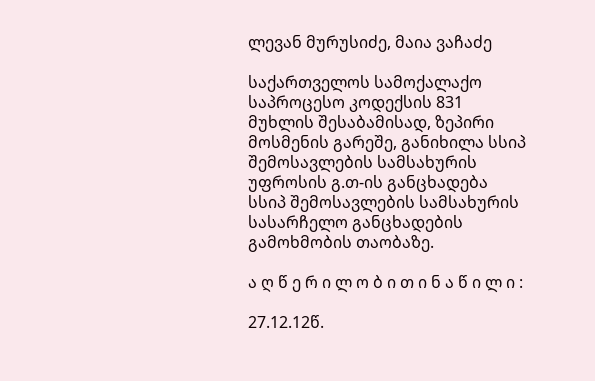ლევან მურუსიძე, მაია ვაჩაძე

საქართველოს სამოქალაქო საპროცესო კოდექსის 831 მუხლის შესაბამისად, ზეპირი მოსმენის გარეშე, განიხილა სსიპ შემოსავლების სამსახურის უფროსის გ.თ-ის განცხადება სსიპ შემოსავლების სამსახურის სასარჩელო განცხადების გამოხმობის თაობაზე.

ა ღ წ ე რ ი ლ ო ბ ი თ ი ნ ა წ ი ლ ი :

27.12.12წ.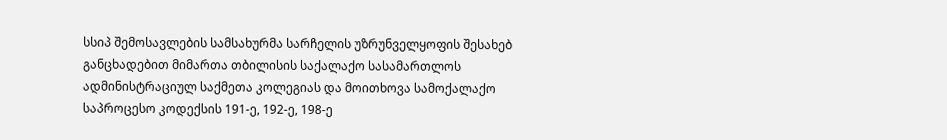სსიპ შემოსავლების სამსახურმა სარჩელის უზრუნველყოფის შესახებ განცხადებით მიმართა თბილისის საქალაქო სასამართლოს ადმინისტრაციულ საქმეთა კოლეგიას და მოითხოვა სამოქალაქო საპროცესო კოდექსის 191-ე, 192-ე, 198-ე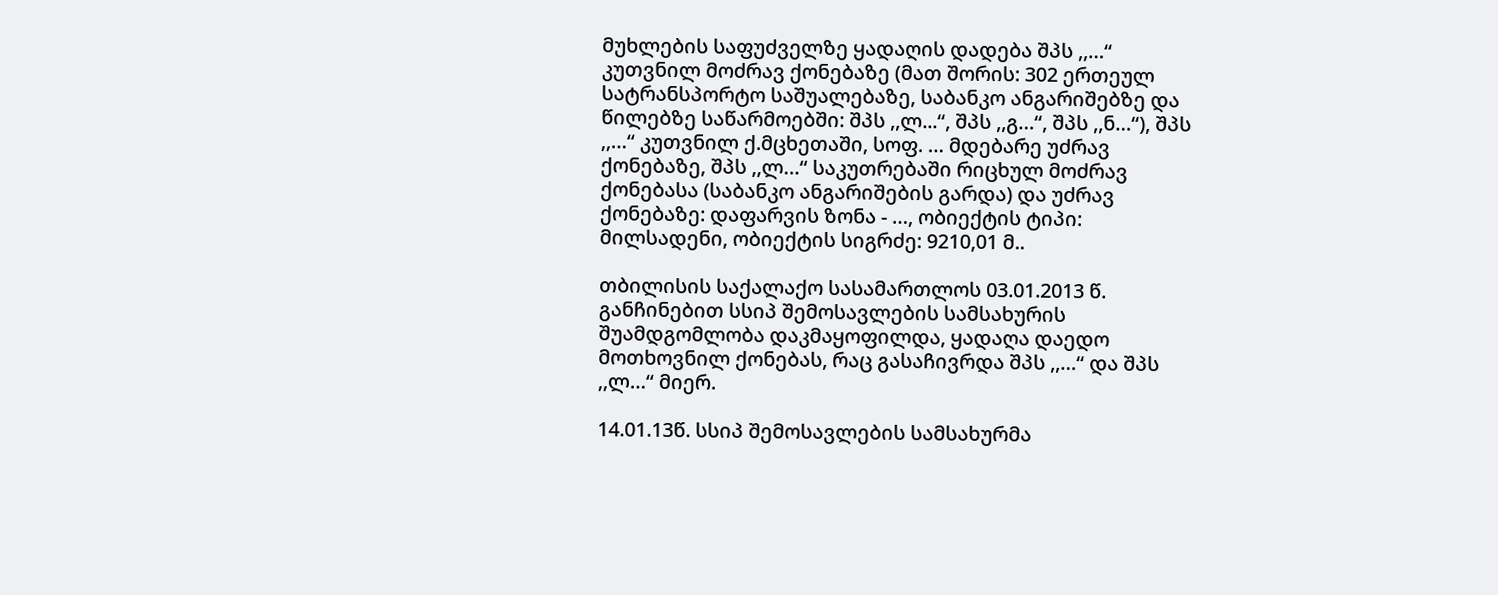მუხლების საფუძველზე ყადაღის დადება შპს ,,…“ კუთვნილ მოძრავ ქონებაზე (მათ შორის: 302 ერთეულ სატრანსპორტო საშუალებაზე, საბანკო ანგარიშებზე და წილებზე საწარმოებში: შპს ,,ლ...“, შპს ,,გ…“, შპს ,,ნ…“), შპს ,,…“ კუთვნილ ქ.მცხეთაში, სოფ. … მდებარე უძრავ ქონებაზე, შპს ,,ლ…“ საკუთრებაში რიცხულ მოძრავ ქონებასა (საბანკო ანგარიშების გარდა) და უძრავ ქონებაზე: დაფარვის ზონა - …, ობიექტის ტიპი: მილსადენი, ობიექტის სიგრძე: 9210,01 მ..

თბილისის საქალაქო სასამართლოს 03.01.2013 წ. განჩინებით სსიპ შემოსავლების სამსახურის შუამდგომლობა დაკმაყოფილდა, ყადაღა დაედო მოთხოვნილ ქონებას, რაც გასაჩივრდა შპს ,,…“ და შპს ,,ლ…“ მიერ.

14.01.13წ. სსიპ შემოსავლების სამსახურმა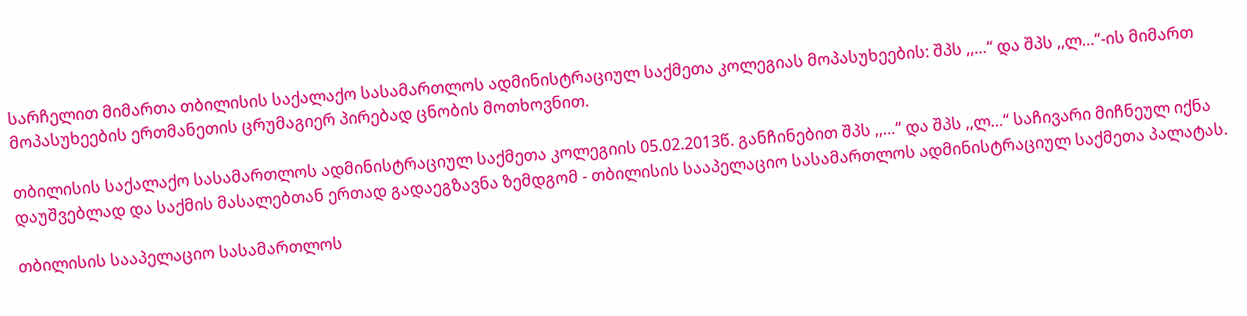სარჩელით მიმართა თბილისის საქალაქო სასამართლოს ადმინისტრაციულ საქმეთა კოლეგიას მოპასუხეების: შპს ,,…“ და შპს ,,ლ…“-ის მიმართ მოპასუხეების ერთმანეთის ცრუმაგიერ პირებად ცნობის მოთხოვნით.

თბილისის საქალაქო სასამართლოს ადმინისტრაციულ საქმეთა კოლეგიის 05.02.2013წ. განჩინებით შპს ,,…“ და შპს ,,ლ…“ საჩივარი მიჩნეულ იქნა დაუშვებლად და საქმის მასალებთან ერთად გადაეგზავნა ზემდგომ - თბილისის სააპელაციო სასამართლოს ადმინისტრაციულ საქმეთა პალატას.

თბილისის სააპელაციო სასამართლოს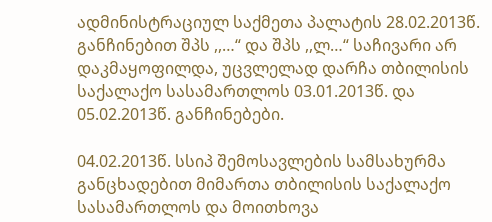ადმინისტრაციულ საქმეთა პალატის 28.02.2013წ. განჩინებით შპს ,,…“ და შპს ,,ლ…“ საჩივარი არ დაკმაყოფილდა, უცვლელად დარჩა თბილისის საქალაქო სასამართლოს 03.01.2013წ. და 05.02.2013წ. განჩინებები.

04.02.2013წ. სსიპ შემოსავლების სამსახურმა განცხადებით მიმართა თბილისის საქალაქო სასამართლოს და მოითხოვა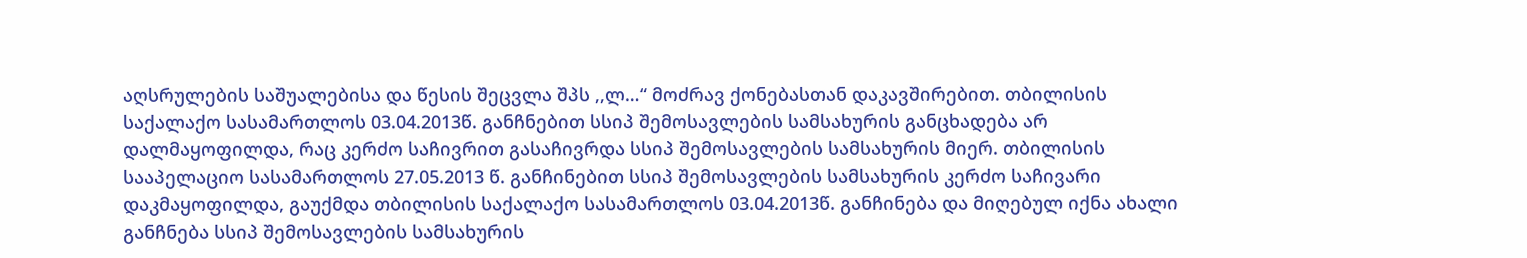აღსრულების საშუალებისა და წესის შეცვლა შპს ,,ლ…“ მოძრავ ქონებასთან დაკავშირებით. თბილისის საქალაქო სასამართლოს 03.04.2013წ. განჩნებით სსიპ შემოსავლების სამსახურის განცხადება არ დალმაყოფილდა, რაც კერძო საჩივრით გასაჩივრდა სსიპ შემოსავლების სამსახურის მიერ. თბილისის სააპელაციო სასამართლოს 27.05.2013 წ. განჩინებით სსიპ შემოსავლების სამსახურის კერძო საჩივარი დაკმაყოფილდა, გაუქმდა თბილისის საქალაქო სასამართლოს 03.04.2013წ. განჩინება და მიღებულ იქნა ახალი განჩნება სსიპ შემოსავლების სამსახურის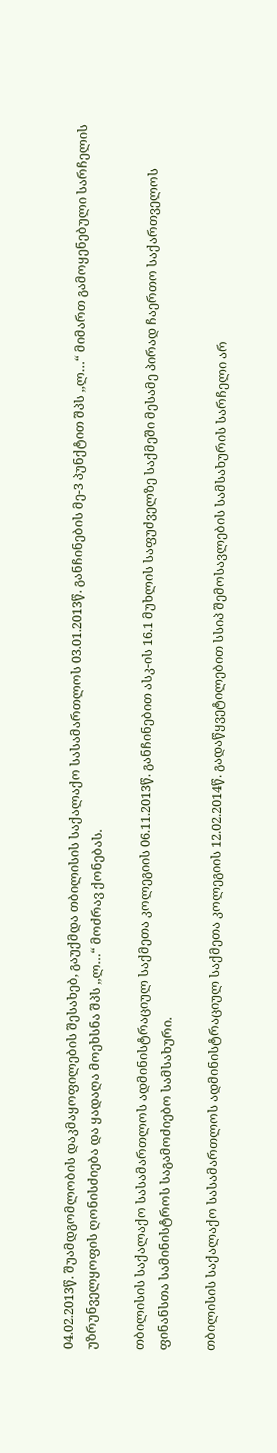04.02.2013წ. შუამდგომლობის დაკმაყოფილების შესახებ, გაუქმდა თბილისის საქალაქო სასამართლოს 03.01.2013წ. განჩინების მე-3 პუნქტით შპს ,,ლ…“ მიმართ გამოყენებული სარჩელის უზრუნველყოფის ღონისძიება და ყადაღა მოეხსნა შპს ,,ლ…“ მოძრავ ქონებას.

თბილისის საქალაქო სასამართლოს ადმინისტრაციულ საქმეთა კოლეგიის 06.11.2013წ. განჩინებით ასკ-ის 16.1 მუხლის საფუძველზე საქმეში მესამე პირად ჩაერთო საქართველოს ფინანსთა სამინისტროს საგამოძიებო სამსახური.

თბილისის საქალაქო სასამართლოს ადმინისტრაციულ საქმეთა კოლეგიის 12.02.2014წ. გადაწყვეტილებით სსიპ შემოსავლების სამსახურის სარჩელი არ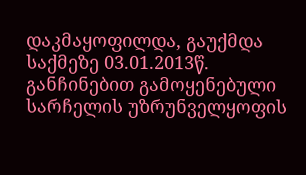დაკმაყოფილდა, გაუქმდა საქმეზე 03.01.2013წ. განჩინებით გამოყენებული სარჩელის უზრუნველყოფის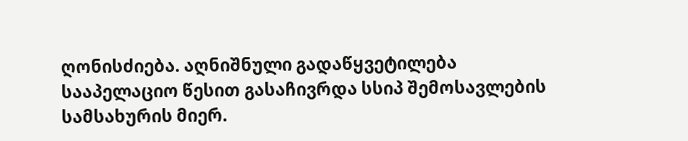ღონისძიება. აღნიშნული გადაწყვეტილება სააპელაციო წესით გასაჩივრდა სსიპ შემოსავლების სამსახურის მიერ.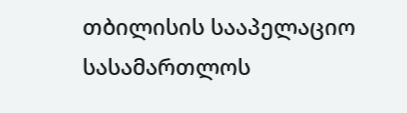თბილისის სააპელაციო სასამართლოს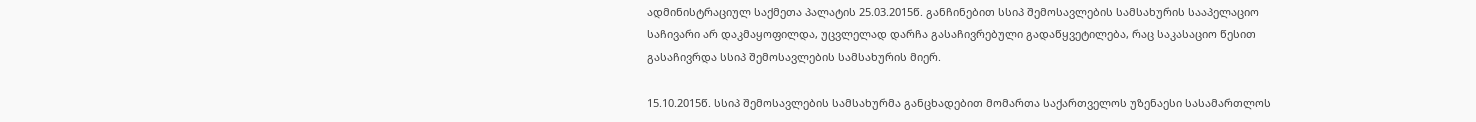ადმინისტრაციულ საქმეთა პალატის 25.03.2015წ. განჩინებით სსიპ შემოსავლების სამსახურის სააპელაციო საჩივარი არ დაკმაყოფილდა, უცვლელად დარჩა გასაჩივრებული გადაწყვეტილება, რაც საკასაციო წესით გასაჩივრდა სსიპ შემოსავლების სამსახურის მიერ.

15.10.2015წ. სსიპ შემოსავლების სამსახურმა განცხადებით მომართა საქართველოს უზენაესი სასამართლოს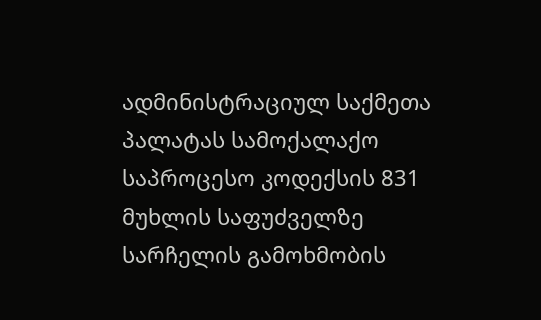ადმინისტრაციულ საქმეთა პალატას სამოქალაქო საპროცესო კოდექსის 831 მუხლის საფუძველზე სარჩელის გამოხმობის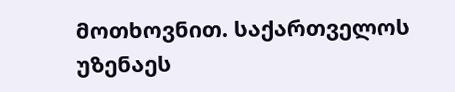მოთხოვნით. საქართველოს უზენაეს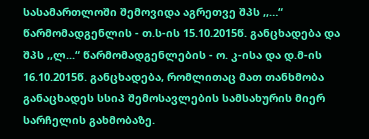სასამართლოში შემოვიდა აგრეთვე შპს ,,…“ წარმომადგენლის - თ.ს-ის 15.10.2015წ. განცხადება და შპს ,,ლ...“ წარმომადგენლების - ო. კ-ისა და დ.მ-ის 16.10.2015წ. განცხადება, რომლითაც მათ თანხმობა განაცხადეს სსიპ შემოსავლების სამსახურის მიერ სარჩელის გახმობაზე.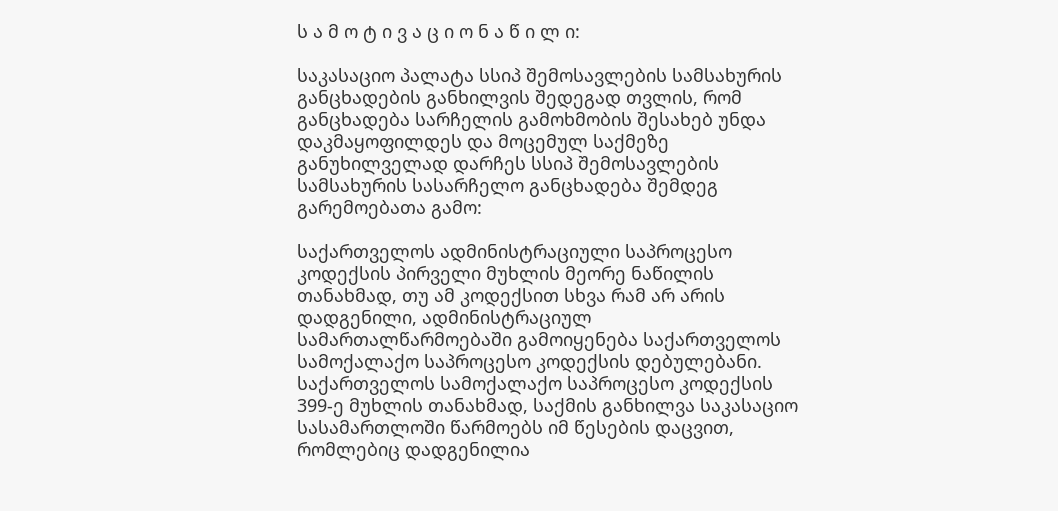ს ა მ ო ტ ი ვ ა ც ი ო ნ ა წ ი ლ ი:

საკასაციო პალატა სსიპ შემოსავლების სამსახურის განცხადების განხილვის შედეგად თვლის, რომ განცხადება სარჩელის გამოხმობის შესახებ უნდა დაკმაყოფილდეს და მოცემულ საქმეზე განუხილველად დარჩეს სსიპ შემოსავლების სამსახურის სასარჩელო განცხადება შემდეგ გარემოებათა გამო:

საქართველოს ადმინისტრაციული საპროცესო კოდექსის პირველი მუხლის მეორე ნაწილის თანახმად, თუ ამ კოდექსით სხვა რამ არ არის დადგენილი, ადმინისტრაციულ სამართალწარმოებაში გამოიყენება საქართველოს სამოქალაქო საპროცესო კოდექსის დებულებანი. საქართველოს სამოქალაქო საპროცესო კოდექსის 399-ე მუხლის თანახმად, საქმის განხილვა საკასაციო სასამართლოში წარმოებს იმ წესების დაცვით, რომლებიც დადგენილია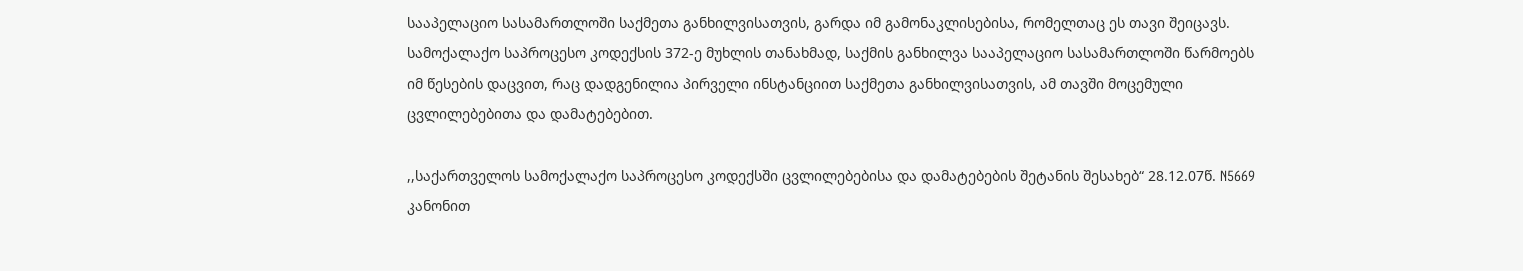სააპელაციო სასამართლოში საქმეთა განხილვისათვის, გარდა იმ გამონაკლისებისა, რომელთაც ეს თავი შეიცავს. სამოქალაქო საპროცესო კოდექსის 372-ე მუხლის თანახმად, საქმის განხილვა სააპელაციო სასამართლოში წარმოებს იმ წესების დაცვით, რაც დადგენილია პირველი ინსტანციით საქმეთა განხილვისათვის, ამ თავში მოცემული ცვლილებებითა და დამატებებით.

,,საქართველოს სამოქალაქო საპროცესო კოდექსში ცვლილებებისა და დამატებების შეტანის შესახებ“ 28.12.07წ. N5669 კანონით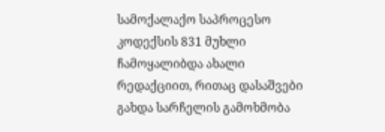სამოქალაქო საპროცესო კოდექსის 831 მუხლი ჩამოყალიბდა ახალი რედაქციით, რითაც დასაშვები გახდა სარჩელის გამოხმობა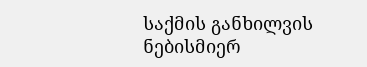საქმის განხილვის ნებისმიერ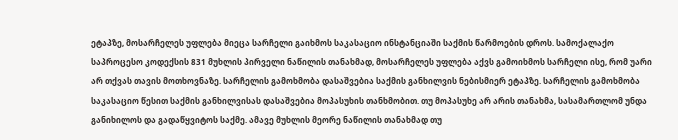ეტაპზე, მოსარჩელეს უფლება მიეცა სარჩელი გაიხმოს საკასაციო ინსტანციაში საქმის წარმოების დროს. სამოქალაქო საპროცესო კოდექსის 831 მუხლის პირველი ნაწილის თანახმად, მოსარჩელეს უფლება აქვს გამოიხმოს სარჩელი ისე, რომ უარი არ თქვას თავის მოთხოვნაზე. სარჩელის გამოხმობა დასაშვებია საქმის განხილვის ნებისმიერ ეტაპზე. სარჩელის გამოხმობა საკასაციო წესით საქმის განხილვისას დასაშვებია მოპასუხის თანხმობით. თუ მოპასუხე არ არის თანახმა, სასამართლომ უნდა განიხილოს და გადაწყვიტოს საქმე. ამავე მუხლის მეორე ნაწილის თანახმად თუ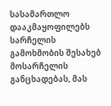სასამართლო დააკმაყოფილებს სარჩელის გამოხმობის შესახებ მოსარჩელის განცხადებას, მას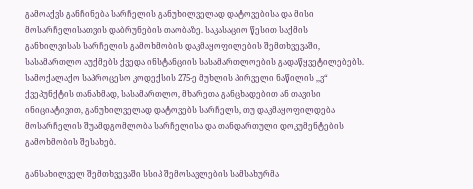გამოაქვს განჩინება სარჩელის განუხილველად დატოვებისა და მისი მოსარჩელისათვის დაბრუნების თაობაზე. საკასაციო წესით საქმის განხილვისას სარჩელის გამოხმობის დაკმაყოფილების შემთხვევაში, სასამართლო აუქმებს ქვედა ინსტანციის სასამართლოების გადაწყვეტილებებს. სამოქალაქო საპროცესო კოდექსის 275-ე მუხლის პირველი ნაწილის ,,ვ“ ქვეპუნქტის თანახმად, სასამართლო, მხარეთა განცხადებით ან თავისი ინიციატივით, განუხილველად დატოვებს სარჩელს, თუ დაკმაყოფილდება მოსარჩელის შუამდგომლობა სარჩელისა და თანდართული დოკუმენტების გამოხმობის შესახებ.

განსახილველ შემთხვევაში სსიპ შემოსავლების სამსახურმა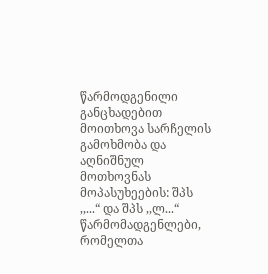წარმოდგენილი განცხადებით მოითხოვა სარჩელის გამოხმობა და აღნიშნულ მოთხოვნას მოპასუხეების: შპს ,,...“ და შპს ,,ლ...“ წარმომადგენლები, რომელთა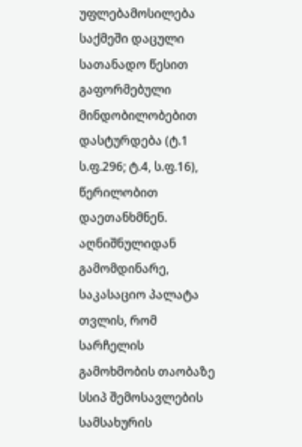უფლებამოსილება საქმეში დაცული სათანადო წესით გაფორმებული მინდობილობებით დასტურდება (ტ.1 ს.ფ.296; ტ.4, ს.ფ.16), წერილობით დაეთანხმნენ. აღნიშნულიდან გამომდინარე, საკასაციო პალატა თვლის, რომ სარჩელის გამოხმობის თაობაზე სსიპ შემოსავლების სამსახურის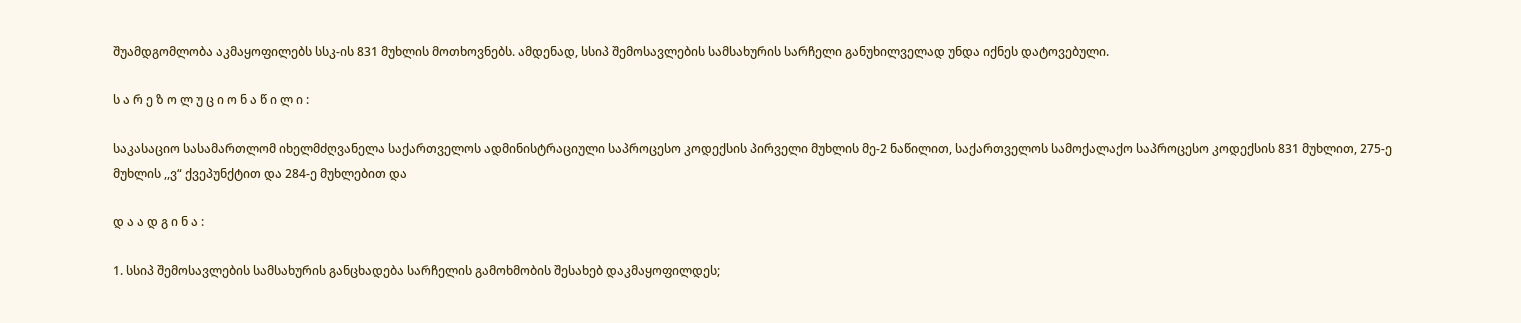შუამდგომლობა აკმაყოფილებს სსკ-ის 831 მუხლის მოთხოვნებს. ამდენად, სსიპ შემოსავლების სამსახურის სარჩელი განუხილველად უნდა იქნეს დატოვებული.

ს ა რ ე ზ ო ლ უ ც ი ო ნ ა წ ი ლ ი :

საკასაციო სასამართლომ იხელმძღვანელა საქართველოს ადმინისტრაციული საპროცესო კოდექსის პირველი მუხლის მე-2 ნაწილით, საქართველოს სამოქალაქო საპროცესო კოდექსის 831 მუხლით, 275-ე მუხლის ,,ვ“ ქვეპუნქტით და 284-ე მუხლებით და

დ ა ა დ გ ი ნ ა :

1. სსიპ შემოსავლების სამსახურის განცხადება სარჩელის გამოხმობის შესახებ დაკმაყოფილდეს;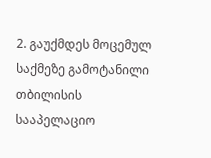2. გაუქმდეს მოცემულ საქმეზე გამოტანილი თბილისის სააპელაციო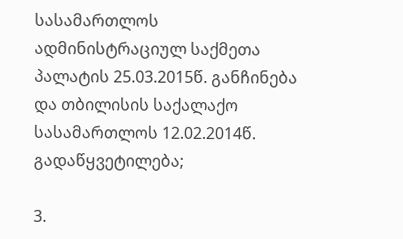სასამართლოს ადმინისტრაციულ საქმეთა პალატის 25.03.2015წ. განჩინება და თბილისის საქალაქო სასამართლოს 12.02.2014წ. გადაწყვეტილება;

3.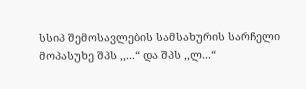სსიპ შემოსავლების სამსახურის სარჩელი მოპასუხე შპს ,,...“ და შპს ,,ლ...“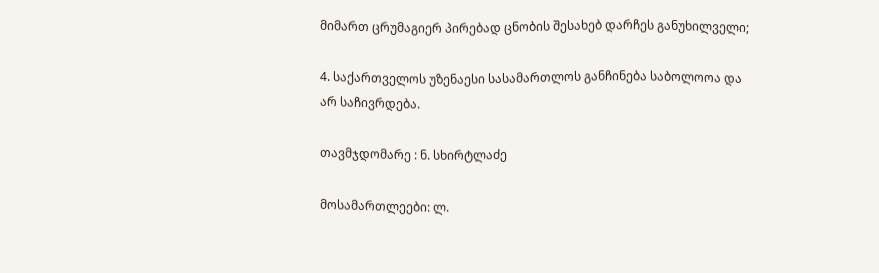მიმართ ცრუმაგიერ პირებად ცნობის შესახებ დარჩეს განუხილველი;

4. საქართველოს უზენაესი სასამართლოს განჩინება საბოლოოა და არ საჩივრდება.

თავმჯდომარე : ნ. სხირტლაძე

მოსამართლეები: ლ.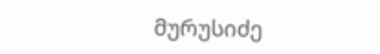მურუსიძე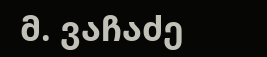მ. ვაჩაძე